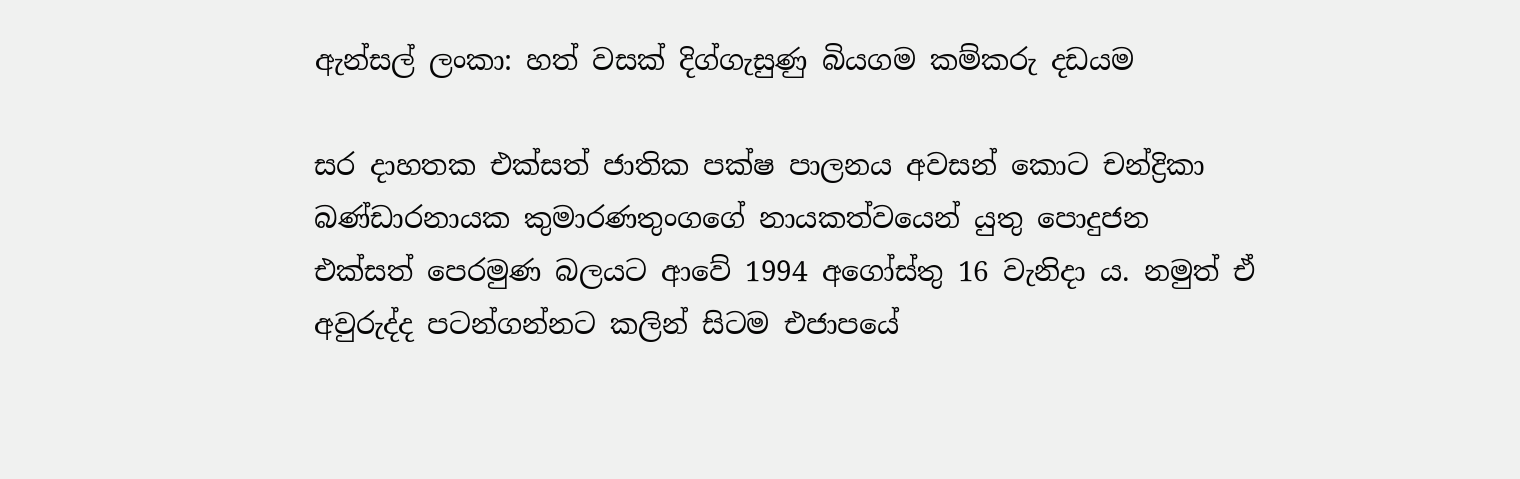ඇන්සල් ලංකා: හත් වසක් දිග්ගැසුණු බියගම කම්කරු දඩයම

සර දාහතක එක්සත් ජාතික පක්ෂ පාලනය අවසන් කොට චන්ද්‍රිකා බණ්ඩාරනායක කුමාරණතුංගගේ නායකත්වයෙන් යුතු පොදුජන එක්සත් පෙරමුණ බලයට ආවේ 1994 අගෝස්තු 16 වැනිදා ය. නමුත් ඒ අවුරුද්ද පටන්ගන්නට කලින් සිටම එජාපයේ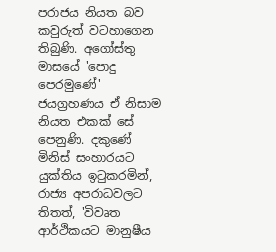පරාජය නියත බව කවුරුත් වටහාගෙන තිබුණි. අගෝස්තු මාසයේ 'පොදු පෙරමුණේ' ජයග්‍රහණය ඒ නිසාම නියත එකක් සේ පෙනුණි. දකුණේ මිනිස් සංහාරයට යුක්තිය ඉටුකරමින්, රාජ්‍ය අපරාධවලට තිතත්, 'විවෘත ආර්ථිකයට මානුෂීය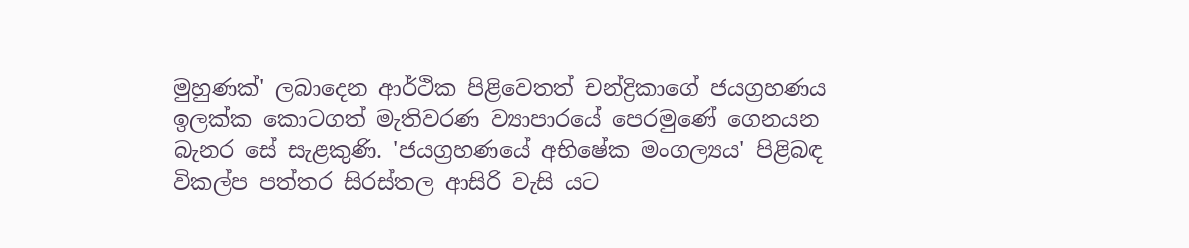මුහුණක්' ලබාදෙන ආර්ථික පිළිවෙතත් චන්ද්‍රිකාගේ ජයග්‍රහණය ඉලක්ක කොටගත් මැතිවරණ ව්‍යාපාරයේ පෙරමුණේ ගෙනයන බැනර සේ සැළකුණි. 'ජයග්‍රහණයේ අභිෂේක මංගල්‍යය' පිළිබඳ විකල්ප පත්තර සිරස්තල ආසිරි වැසි යට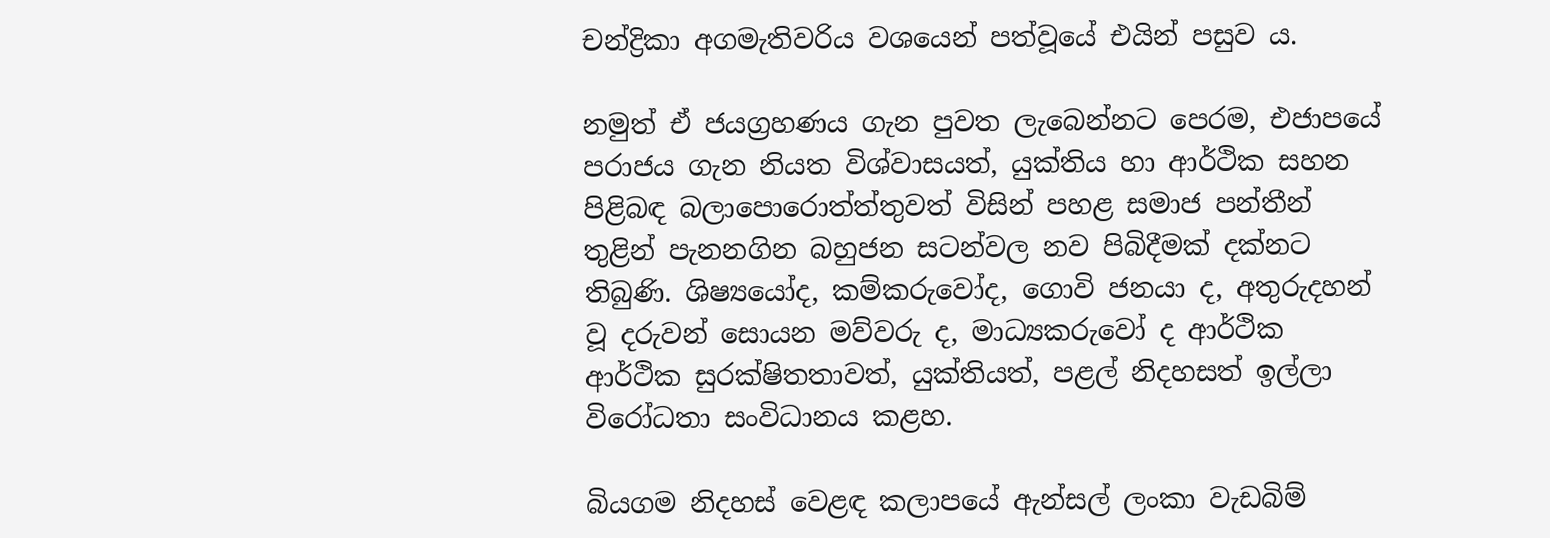චන්ද්‍රිකා අගමැතිවරිය වශයෙන් පත්වූයේ එයින් පසුව ය.

නමුත් ඒ ජයග්‍රහණය ගැන පුවත ලැබෙන්නට පෙරම, එජාපයේ පරාජය ගැන නියත විශ්වාසයත්, යුක්තිය හා ආර්ථික සහන පිළිබඳ බලාපොරොත්ත්තුවත් විසින් පහළ සමාජ පන්තීන් තුළින් පැනනගින බහුජන සටන්වල නව පිබිදීමක් දක්නට තිබුණි. ශිෂ්‍යයෝද, කම්කරුවෝද, ගොවි ජනයා ද, අතුරුදහන් වූ දරුවන් සොයන මව්වරු ද, මාධ්‍යකරුවෝ ද ආර්ථික ආර්ථික සුරක්ෂිතතාවත්, යුක්තියත්, පළල් නිදහසත් ඉල්ලා විරෝධතා සංවිධානය කළහ.

බියගම නිදහස් වෙළඳ කලාපයේ ඇන්සල් ලංකා වැඩබිම්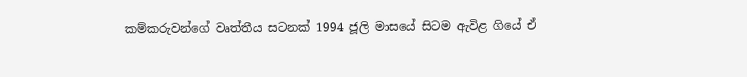කම්කරුවන්ගේ වෘත්තීය සටනක් 1994 ජූලි මාසයේ සිටම ඇවිළ ගියේ ඒ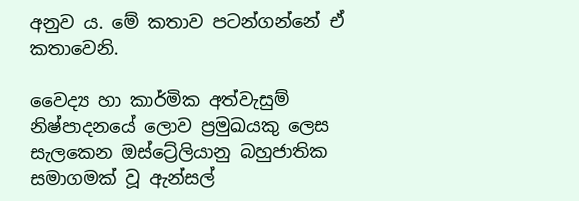අනුව ය. මේ කතාව පටන්ගන්නේ ඒ කතාවෙනි.

වෛද්‍ය හා කාර්මික අත්වැසුම් නිෂ්පාදනයේ ලොව ප්‍රමුඛයකු ලෙස සැලකෙන ඔස්ට්‍රේලියානු බහුජාතික සමාගමක් වූ ඇන්සල්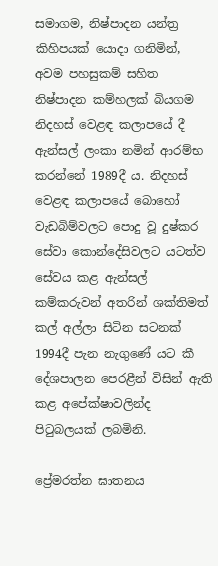සමාගම, නිෂ්පාදන යන්ත්‍ර කිහිපයක් යොදා ගනිමින්, අවම පහසුකම් සහිත නිෂ්පාදන කම්හලක් බියගම නිදහස් වෙළඳ කලාපයේ දී ඇන්සල් ලංකා නමින් ආරම්භ කරන්නේ 1989දී ය. නිදහස් වෙළඳ කලාපයේ බොහෝ වැඩබිම්වලට පොදු වූ දුෂ්කර සේවා කොන්දේසිවලට යටත්ව සේවය කළ ඇන්සල් කම්කරුවන් අතරින් ශක්තිමත් කල් අල්ලා සිටින සටනක් 1994දී පැන නැගුණේ යට කී දේශපාලන පෙරළීන් විසින් ඇති කළ අපේක්ෂාවලින්ද පිටුබලයක් ලබමිනි.

ප්‍රේමරත්න ඝාතනය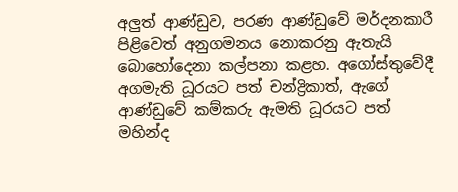අලුත් ආණ්ඩුව, පරණ ආණ්ඩුවේ මර්දනකාරී පිළිවෙත් අනුගමනය නොකරනු ඇතැයි බොහෝදෙනා කල්පනා කළහ. අගෝස්තුවේදී අගමැති ධූරයට පත් චන්ද්‍රිකාත්, ඇගේ ආණ්ඩුවේ කම්කරු ඇමති ධූරයට පත් මහින්ද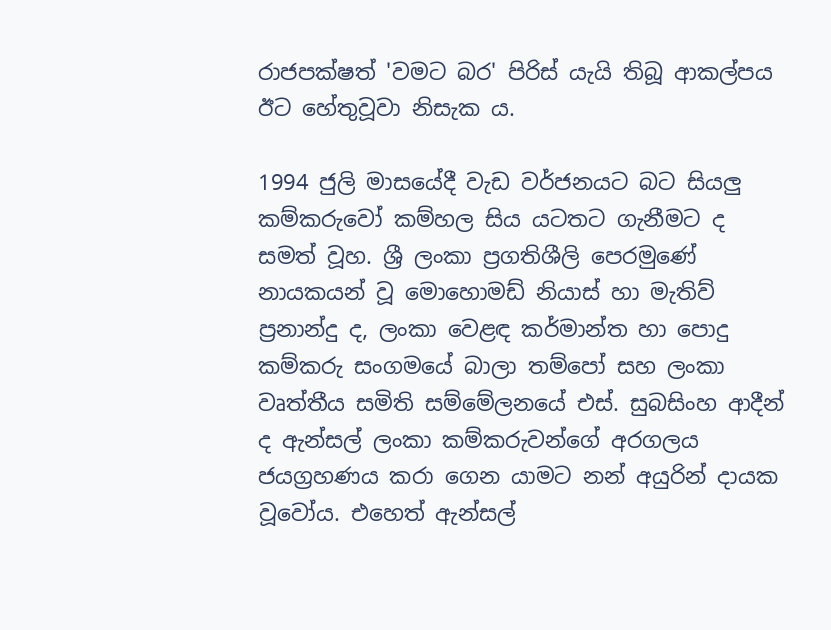රාජපක්ෂත් 'වමට බර' පිරිස් යැයි තිබූ ආකල්පය ඊට හේතුවූවා නිසැක ය.

1994 ජුලි මාසයේදී වැඩ වර්ජනයට බට සියලු කම්කරුවෝ කම්හල සිය යටතට ගැනීමට ද සමත් වූහ. ශ්‍රී ලංකා ප්‍රගතිශීලි පෙරමුණේ නායකයන් වූ මොහොමඩ් නියාස් හා මැතිව් ප්‍රනාන්දු ද, ලංකා වෙළඳ කර්මාන්ත හා පොදු කම්කරු සංගමයේ බාලා තම්පෝ සහ ලංකා වෘත්තීය සමිති සම්මේලනයේ එස්. සුබසිංහ ආදීන් ද ඇන්සල් ලංකා කම්කරුවන්ගේ අරගලය ජයග්‍රහණය කරා ගෙන යාමට නන් අයුරින් දායක වූවෝය. එහෙත් ඇන්සල්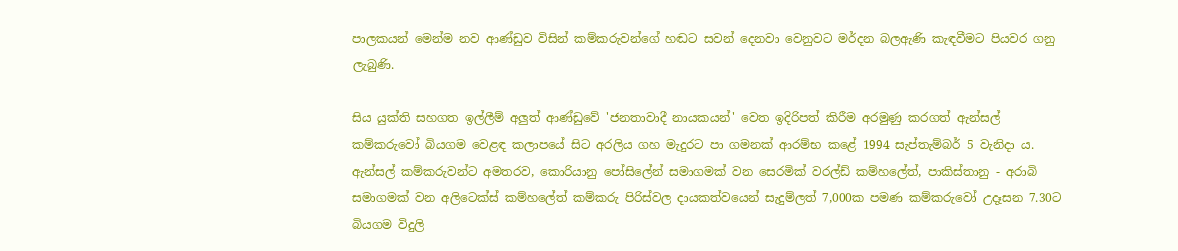පාලකයන් මෙන්ම නව ආණ්ඩුව විසින් කම්කරුවන්ගේ හඬට සවන් දෙනවා වෙනුවට මර්දන බලඇණි කැඳවීමට පියවර ගනු ලැබුණි.

සිය යුක්ති සහගත ඉල්ලීම් අලුත් ආණ්ඩුවේ 'ජනතාවාදී නායකයන්' වෙත ඉදිරිපත් කිරීම අරමුණු කරගත් ඇන්සල් කම්කරුවෝ බියගම වෙළඳ කලාපයේ සිට අරලිය ගහ මැදුරට පා ගමනක් ආරම්භ කළේ 1994 සැප්තැම්බර් 5 වැනිදා ය. ඇන්සල් කම්කරුවන්ට අමතරව, කොරියානු පෝසිලේන් සමාගමක් වන සෙරමික් වරල්ඩ් කම්හලේත්, පාකිස්තානු - අරාබි සමාගමක් වන අලිටෙක්ස් කම්හලේත් කම්කරු පිරිස්වල දායකත්වයෙන් සැදුම්ලත් 7,000ක පමණ කම්කරුවෝ උදෑසන 7.30ට බියගම විදුලි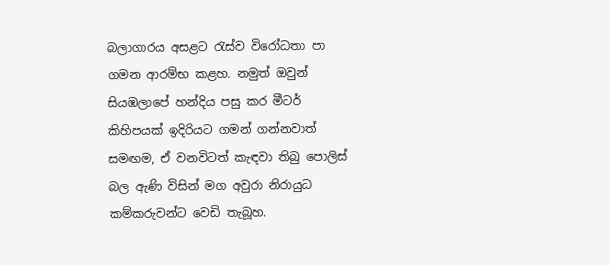බලාගාරය අසළට රැස්ව විරෝධතා පා ගමන ආරම්භ කළහ. නමුත් ඔවුන් සියඹලාපේ හන්දිය පසු කර මීටර් කිහිපයක් ඉදිරියට ගමන් ගන්නවාත් සමඟම, ඒ වනවිටත් කැඳවා තිබු පොලිස් බල ඇණි විසින් මග අවුරා නිරායුධ කම්කරුවන්ට වෙඩි තැබූහ.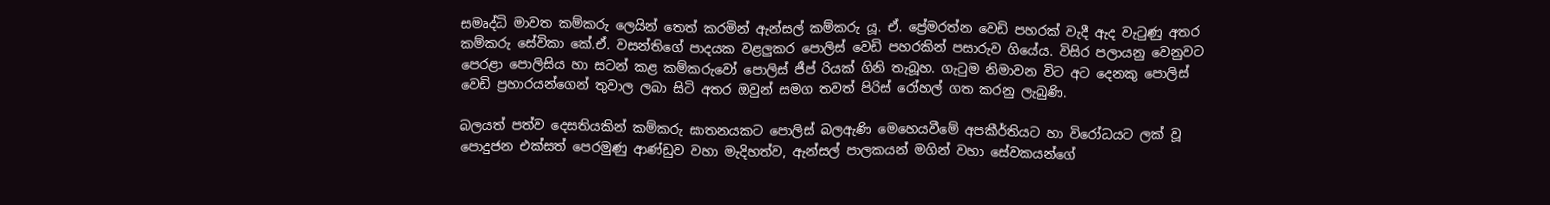සමෘද්ධි මාවත කම්කරු ලෙයින් තෙත් කරමින් ඇන්සල් කම්කරු යූ. ඒ. ප්‍රේමරත්න වෙඩි පහරක් වැදී ඇද වැටුණු අතර කම්කරු සේවිකා කේ.ඒ. වසන්තිගේ පාදයක වළලුකර පොලිස් වෙඩි පහරකින් පසාරුව ගියේය. විසිර පලායනු වෙනුවට පෙරළා පොලිසිය හා සටන් කළ කම්කරුවෝ පොලිස් ජීප් රියක් ගිනි තැබූහ. ගැටුම නිමාවන විට අට දෙනකු පොලිස් වෙඩි ප්‍රහාරයන්ගෙන් තුවාල ලබා සිටි අතර ඔවුන් සමග තවත් පිරිස් රෝහල් ගත කරනු ලැබුණි.

බලයත් පත්ව දෙසතියකින් කම්කරු ඝාතනයකට පොලිස් බලඇණි මෙහෙයවීමේ අපකීර්තියට හා විරෝධයට ලක් වූ පොදුජන එක්සත් පෙරමුණු ආණ්ඩුව වහා මැදිහත්ව, ඇන්සල් පාලකයන් මගින් වහා සේවකයන්ගේ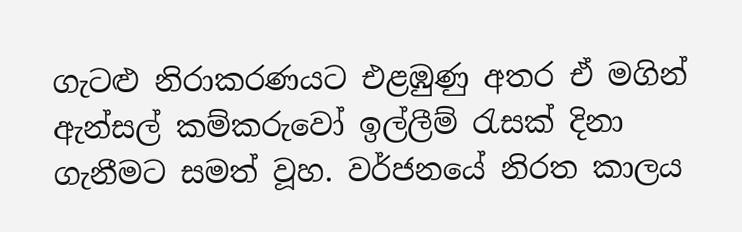ගැටළු නිරාකරණයට එළඹුණු අතර ඒ මගින් ඇන්සල් කම්කරුවෝ ඉල්ලීම් රැසක් දිනා ගැනීමට සමත් වූහ. වර්ජනයේ නිරත කාලය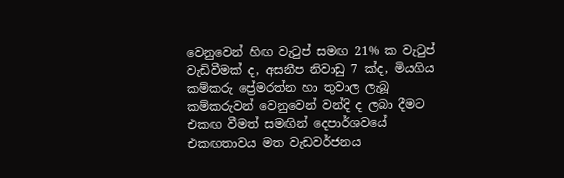වෙනුවෙන් හිඟ වැටුප් සමඟ 21% ක වැටුප් වැඩිවීමක් ද, අසනීප නිවාඩු 7 ක්ද, මියගිය කම්කරු ප්‍රේමරත්න හා තුවාල ලැබූ කම්කරුවන් වෙනුවෙන් වන්දි ද ලබා දීමට එකඟ වීමත් සමඟින් දෙපාර්ශවයේ එකඟතාවය මත වැඩවර්ජනය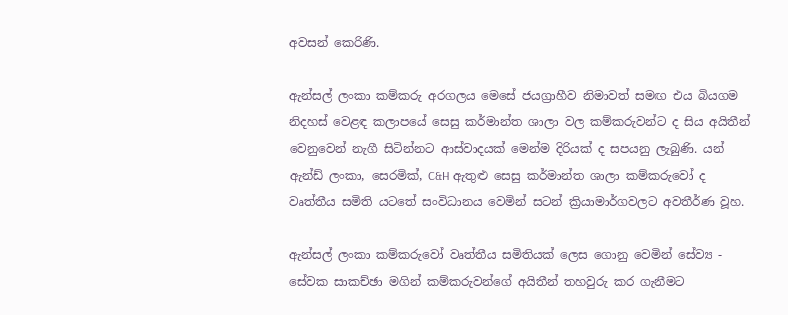අවසන් කෙරිණි.

ඇන්සල් ලංකා කම්කරු අරගලය මෙසේ ජයග්‍රාහීව නිමාවත් සමඟ එය බියගම නිදහස් වෙළඳ කලාපයේ සෙසු කර්මාන්ත ශාලා වල කම්කරුවන්ට ද සිය අයිතීන් වෙනුවෙන් නැගී සිටින්නට ආස්වාදයක් මෙන්ම දිරියක් ද සපයනු ලැබුණි. යන් ඇන්ඩ් ලංකා, සෙරමික්, C&H ඇතුළු සෙසු කර්මාන්ත ශාලා කම්කරුවෝ ද වෘත්තීය සමිති යටතේ සංවිධානය වෙමින් සටන් ක්‍රියාමාර්ගවලට අවතීර්ණ වූහ.

ඇන්සල් ලංකා කම්කරුවෝ වෘත්තීය සමිතියක් ලෙස ගොනු වෙමින් සේව්‍ය - සේවක සාකච්ඡා මගින් කම්කරුවන්ගේ අයිතීන් තහවුරු කර ගැනීමට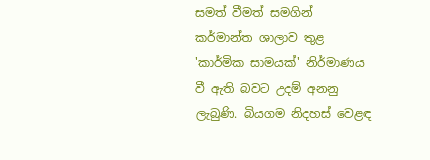සමත් වීමත් සමගින් කර්මාන්ත ශාලාව තුළ 'කාර්මික සාමයක්' නිර්මාණය වී ඇති බවට උදම් අනනු ලැබුණි. බියගම නිදහස් වෙළඳ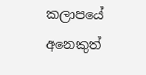කලාපයේ අනෙකුත්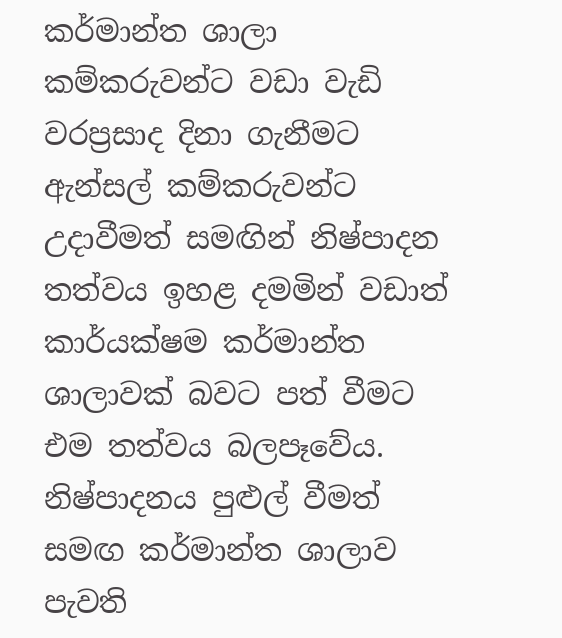කර්මාන්ත ශාලා කම්කරුවන්ට වඩා වැඩි වරප්‍රසාද දිනා ගැනීමට ඇන්සල් කම්කරුවන්ට උදාවීමත් සමඟින් නිෂ්පාදන තත්වය ඉහළ දමමින් වඩාත් කාර්යක්ෂම කර්මාන්ත ශාලාවක් බවට පත් වීමට එම තත්වය බලපෑවේය. නිෂ්පාදනය පුළුල් වීමත් සමඟ කර්මාන්ත ශාලාව පැවති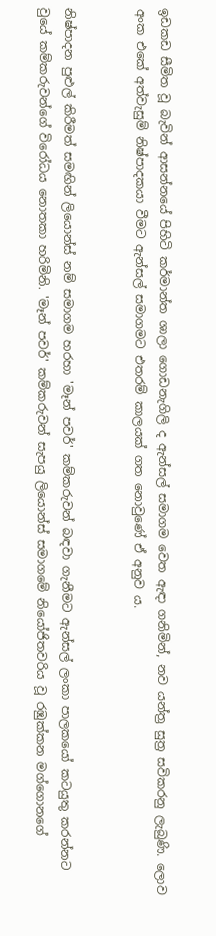ඉඩකඩ සීමිත වූ බැවින් ආසන්නයේ පිහිටි කර්මාන්ත ශාලා ගොඩනැගිලි ද ඇන්සල් සමාගම වෙත ඇඳා ගනිමින්, නව යන්ත්‍ර සුත්‍ර සවිකරනු ලැබුණි. ලොව අංක එකේ අත්වැසුම් නිෂ්පාදකයා වීමට ඇන්සල් සමාගමට එතරම් කාලයක් ගත නොවුණේ ඒ අනුව ය.


නිෂ්පාදන පුළුල් කිරීමත් සමඟින් ලියොන්ස් නම් සමාගම හරහා 'මෑන් පවර්' කම්කරුවන් බඳවා ගැනීමට ඇන්සල් ලංකා පාලකයෝ කටයුතු කරන්නට වුයේ කම්කරුවන්ගේ විරෝධය නොතකා හරිමිනි. 'මෑන් පවර්' කම්කරුවන් සැපයු ලියොන්ස් සමාගමේ නියෝජිතවරිය වූ රඹුක්කන මග්ගොනගේ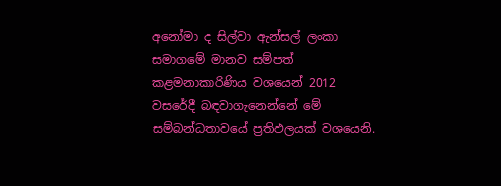අනෝමා ද සිල්වා ඇන්සල් ලංකා සමාගමේ මානව සම්පත් කළමනාකාරිණිය වශයෙන් 2012 වසරේදී බඳවාගැනෙන්නේ මේ සම්බන්ධතාවයේ ප්‍රතිඵලයක් වශයෙනි.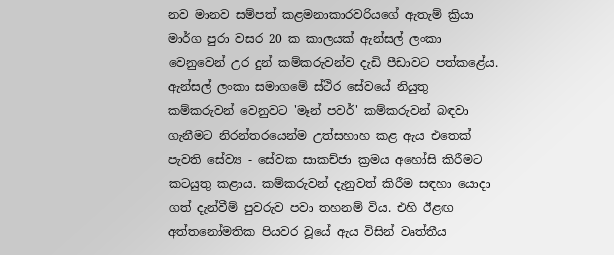නව මානව සම්පත් කළමනාකාරවරියගේ ඇතැම් ක්‍රියා මාර්ග පුරා වසර 20 ක කාලයක් ඇන්සල් ලංකා වෙනුවෙන් උර දුන් කම්කරුවන්ව දැඩි පීඩාවට පත්කළේය. ඇන්සල් ලංකා සමාගමේ ස්ථිර සේවයේ නියුතු කම්කරුවන් වෙනුවට 'මෑන් පවර්' කම්කරුවන් බඳවා ගැනීමට නිරන්තරයෙන්ම උත්සහාහ කළ ඇය එතෙක් පැවති සේව්‍ය - සේවක සාකච්ජා ක්‍රමය අහෝසි කිරීමට කටයුතු කළාය. කම්කරුවන් දැනුවත් කිරීම සඳහා යොදා ගත් දැන්වීම් පුවරුව පවා තහනම් විය. එහි ඊළඟ අත්තනෝමතික පියවර වූයේ ඇය විසින් වෘත්තීය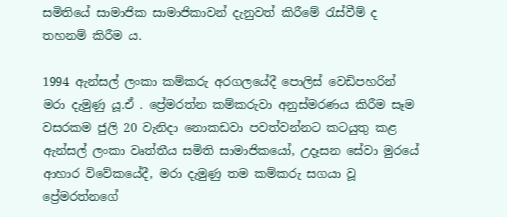සමිතියේ සාමාජික සාමාජිකාවන් දැනුවත් කිරීමේ රැස්වීම් ද තහනම් කිරීම ය.

1994 ඇන්සල් ලංකා කම්කරු අරගලයේදී පොලිස් වෙඩිපහරින් මරා දැමුණු යූ.ඒ . ප්‍රේමරත්න කම්කරුවා අනුස්මරණය කිරීම සෑම වසරකම ජුලි 20 වැනිදා නොකඩවා පවත්වන්නට කටයුතු කළ ඇන්සල් ලංකා වෘත්තීය සමිති සාමාජිකයෝ, උදෑසන සේවා මුරයේ ආහාර විවේකයේදී, මරා දැමුණු තම කම්කරු සගයා වූ ප්‍රේමරත්නගේ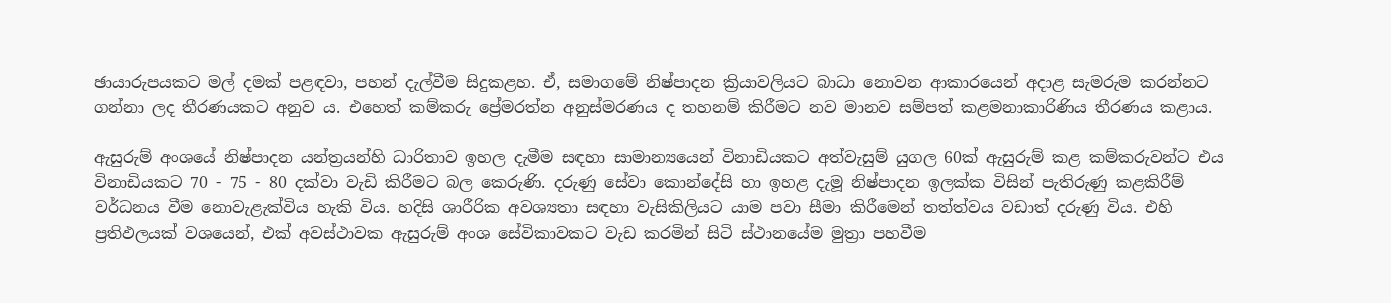ඡායාරුපයකට මල් දමක් පළඳවා, පහන් දැල්වීම සිදුකළහ. ඒ, සමාගමේ නිෂ්පාදන ක්‍රියාවලියට බාධා නොවන ආකාරයෙන් අදාළ සැමරුම කරන්නට ගන්නා ලද තීරණයකට අනුව ය. එහෙත් කම්කරු ප්‍රේමරත්න අනුස්මරණය ද තහනම් කිරීමට නව මානව සම්පත් කළමනාකාරිණිය තීරණය කළාය.

ඇසුරුම් අංශයේ නිෂ්පාදන යන්ත්‍රයන්හි ධාරිතාව ඉහල දැමීම සඳහා සාමාන්‍යයෙන් විනාඩියකට අත්වැසුම් යුගල 60ක් ඇසුරුම් කළ කම්කරුවන්ට එය විනාඩියකට 70 - 75 - 80 දක්වා වැඩි කිරීමට බල කෙරුණි. දරුණු සේවා කොන්දේසි හා ඉහළ දැමූ නිෂ්පාදන ඉලක්ක විසින් පැතිරුණු කළකිරීම් වර්ධනය වීම නොවැළැක්විය හැකි විය. හදිසි ශාරීරික අවශ්‍යතා සඳහා වැසිකිලියට යාම පවා සීමා කිරීමෙන් තත්ත්වය වඩාත් දරුණු විය. එහි ප්‍රතිඵලයක් වශයෙන්, එක් අවස්ථාවක ඇසුරුම් අංශ සේවිකාවකට වැඩ කරමින් සිටි ස්ථානයේම මුත්‍රා පහවීම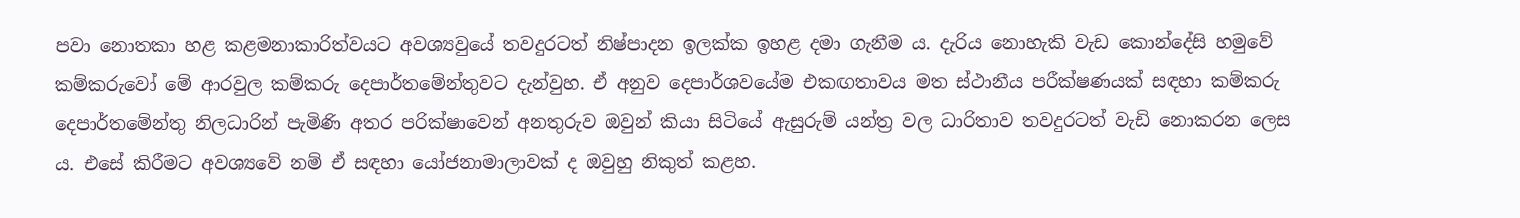පවා නොතකා හළ කළමනාකාරිත්වයට අවශ්‍යවුයේ තවදුරටත් නිෂ්පාදන ඉලක්ක ඉහළ දමා ගැනීම ය. දැරිය නොහැකි වැඩ කොන්දේසි හමුවේ කම්කරුවෝ මේ ආරවුල කම්කරු දෙපාර්තමේන්තුවට දැන්වුහ. ඒ අනුව දෙපාර්ශවයේම එකඟතාවය මත ස්ථානීය පරීක්ෂණයක් සඳහා කම්කරු දෙපාර්තමේන්තු නිලධාරින් පැමිණි අතර පරික්ෂාවෙන් අනතුරුව ඔවුන් කියා සිටියේ ඇසුරුම් යන්ත්‍ර වල ධාරිතාව තවදුරටත් වැඩි නොකරන ලෙස ය. එසේ කිරීමට අවශ්‍යවේ නම් ඒ සඳහා යෝජනාමාලාවක් ද ඔවුහු නිකුත් කළහ.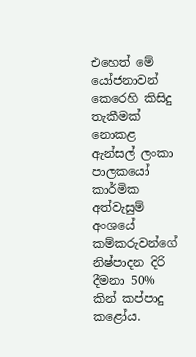එහෙත් මේ යෝජනාවන් කෙරෙහි කිසිදු තැකීමක් නොකළ ඇන්සල් ලංකා පාලකයෝ කාර්මික අත්වැසුම් අංශයේ කම්කරුවන්ගේ නිෂ්පාදන දිරි දීමනා 50% කින් කප්පාදු කළෝය.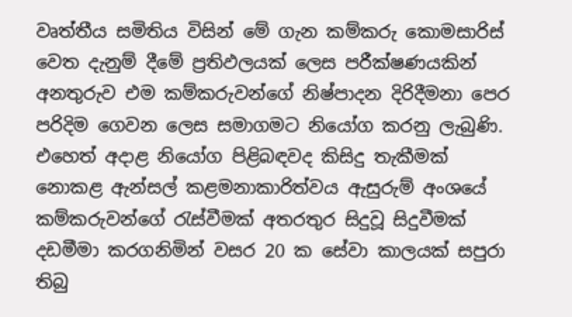වෘත්තීය සමිතිය විසින් මේ ගැන කම්කරු කොමසාරිස් වෙත දැනුම් දීමේ ප්‍රතිඵලයක් ලෙස පරීක්ෂණයකින් අනතුරුව එම කම්කරුවන්ගේ නිෂ්පාදන දිරිදීමනා පෙර පරිදිම ගෙවන ලෙස සමාගමට නියෝග කරනු ලැබුණි. එහෙත් අදාළ නියෝග පිළිබඳවද කිසිදු තැකීමක් නොකළ ඇන්සල් කළමනාකාරිත්වය ඇසුරුම් අංශයේ කම්කරුවන්ගේ රැස්වීමක් අතරතුර සිදුවූ සිදුවීමක් දඩමීමා කරගනිමින් වසර 20 ක සේවා කාලයක් සපුරා තිබු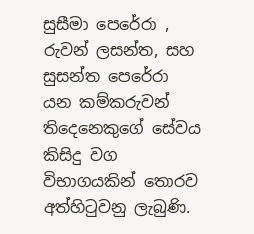සුසීමා පෙරේරා , රුවන් ලසන්ත, සහ සුසන්ත පෙරේරා යන කම්කරුවන් තිදෙනෙකුගේ සේවය කිසිදු වග විභාගයකින් තොරව අත්හිටුවනු ලැබුණි.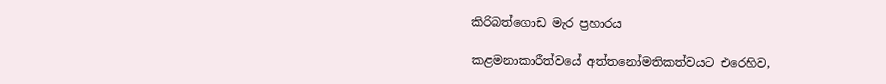කිරිබත්ගොඩ මැර ප්‍රහාරය

කළමනාකාරීත්වයේ අත්තනෝමතිකත්වයට එරෙහිව,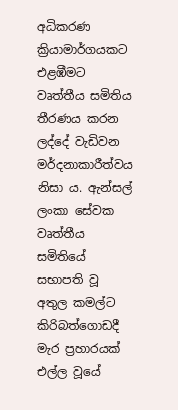අධිකරණ ක්‍රියාමාර්ගයකට එළඹීමට වෘත්තීය සමිතිය තීරණය කරන ලද්දේ වැඩිවන මර්දනාකාරීත්වය නිසා ය. ඇන්සල් ලංකා සේවක වෘත්තීය සමිතියේ සභාපති වූ අතුල කමල්ට කිරිබත්ගොඩදී මැර ප්‍රහාරයක් එල්ල වූයේ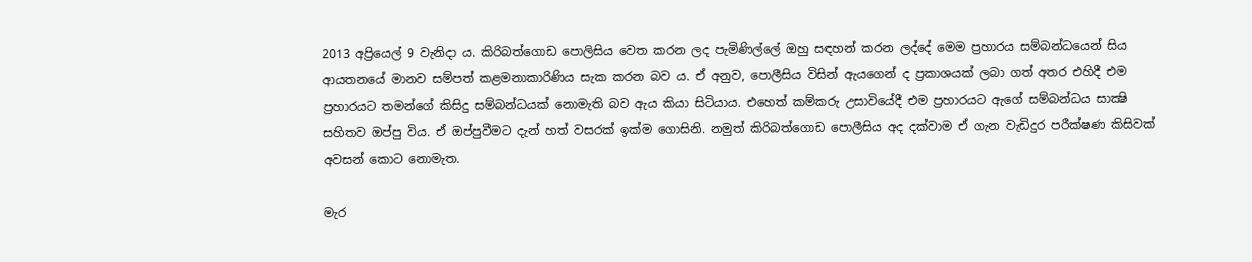2013 අප්‍රියෙල් 9 වැනිදා ය. කිරිබත්ගොඩ පොලිසිය වෙත කරන ලද පැමිණිල්ලේ ඔහු සඳහන් කරන ලද්දේ මෙම ප්‍රහාරය සම්බන්ධයෙන් සිය ආයතනයේ මානව සම්පත් කළමනාකාරිණිය සැක කරන බව ය. ඒ අනුව, පොලීසිය විසින් ඇයගෙන් ද ප්‍රකාශයක් ලබා ගත් අතර එහිදී එම ප්‍රහාරයට තමන්ගේ කිසිදු සම්බන්ධයක් නොමැති බව ඇය කියා සිටියාය. එහෙත් කම්කරු උසාවියේදී එම ප්‍රහාරයට ඇගේ සම්බන්ධය සාක්‍ෂි සහිතව ඔප්පු විය. ඒ ඔප්පුවීමට දැන් හත් වසරක් ඉක්ම ගොසිනි. නමුත් කිරිබත්ගොඩ පොලීසිය අද දක්වාම ඒ ගැන වැඩිදුර පරීක්ෂණ කිසිවක් අවසන් කොට නොමැත.

මැර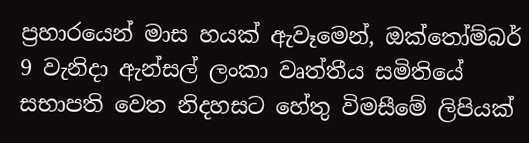ප්‍රහාරයෙන් මාස හයක් ඇවෑමෙන්, ඔක්තෝම්බර් 9 වැනිදා ඇන්සල් ලංකා වෘත්තීය සමිතියේ සභාපති වෙත නිදහසට හේතු විමසීමේ ලිපියක්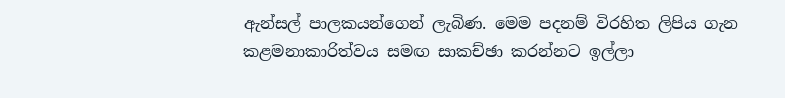ඇන්සල් පාලකයන්ගෙන් ලැබිණ. මෙම පදනම් විරහිත ලිපිය ගැන කළමනාකාරිත්වය සමඟ සාකච්ඡා කරන්නට ඉල්ලා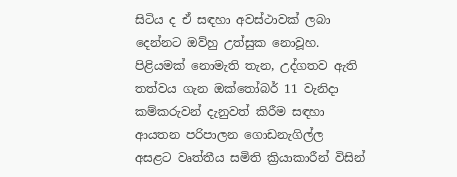සිටිය ද ඒ සඳහා අවස්ථාවක් ලබා දෙන්නට ඔව්හු උත්සුක නොවූහ. පිළියමක් නොමැති තැන, උද්ගතව ඇති තත්වය ගැන ඔක්තෝබර් 11 වැනිදා කම්කරුවන් දැනුවත් කිරීම සඳහා ආයතන පරිපාලන ගොඩනැගිල්ල අසළට වෘත්තීය සමිති ක්‍රියාකාරීන් විසින්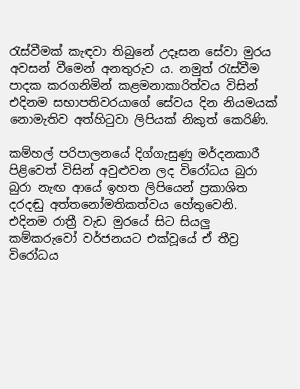රැස්වීමක් කැඳවා තිබුනේ උදෑසන සේවා මුරය අවසන් වීමෙන් අනතුරුව ය. නමුත් රැස්වීම පාදක කරගනිමින් කළමනාකාරිත්වය විසින් එදිනම සභාපතිවරයාගේ සේවය දින නියමයක් නොමැතිව අත්හිටුවා ලිපියක් නිකුත් කෙරිණි.

කම්හල් පරිපාලනයේ දිග්ගැසුණු මර්දනකාරී පිළිවෙත් විසින් අවුළුවන ලද විරෝධය බුරා බුරා නැඟ ආයේ ඉහත ලිපියෙන් ප්‍රකාශිත දරදඬු අත්තනෝමතිකත්වය හේතුවෙනි. එදිනම රාත්‍රී වැඩ මුරයේ සිට සියලු කම්කරුවෝ වර්ජනයට එක්වූයේ ඒ තීව්‍ර විරෝධය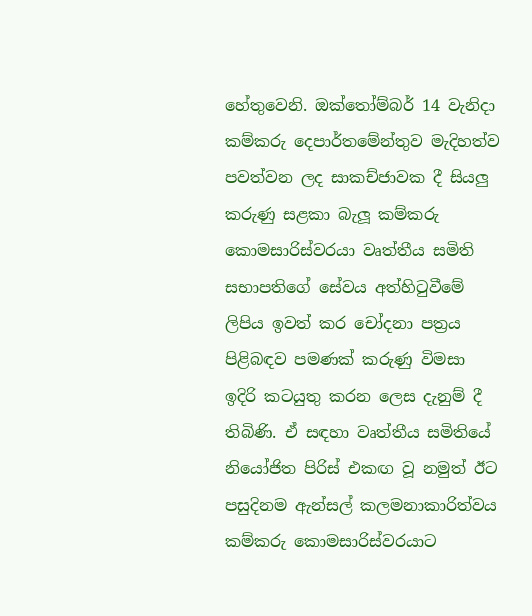හේතුවෙනි. ඔක්තෝම්බර් 14 වැනිදා කම්කරු දෙපාර්තමේන්තුව මැදිහත්ව පවත්වන ලද සාකච්ජාවක දී සියලු කරුණු සළකා බැලූ කම්කරු කොමසාරිස්වරයා වෘත්තීය සමිති සභාපතිගේ සේවය අත්හිටුවීමේ ලිපිය ඉවත් කර චෝදනා පත්‍රය පිළිබඳව පමණක් කරුණු විමසා ඉදිරි කටයුතු කරන ලෙස දැනුම් දී තිබිණි. ඒ සඳහා වෘත්තීය සමිතියේ නියෝජිත පිරිස් එකඟ වූ නමුත් ඊට පසුදිනම ඇන්සල් කලමනාකාරිත්වය කම්කරු කොමසාරිස්වරයාට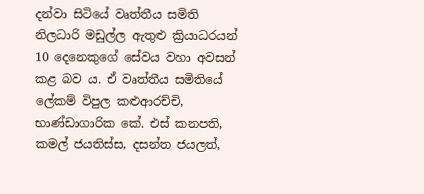දන්වා සිටියේ වෘත්තීය සමිති නිලධාරි මඩුල්ල ඇතුළු ක්‍රියාධරයන් 10 දෙනෙකුගේ සේවය වහා අවසන් කළ බව ය. ඒ වෘත්තීය සමිතියේ ලේකම් විපුල කළුආරච්චි, භාණ්ඩාගාරික කේ. එස් කනපති, කමල් ජයතිස්ස, දසන්ත ජයලත්,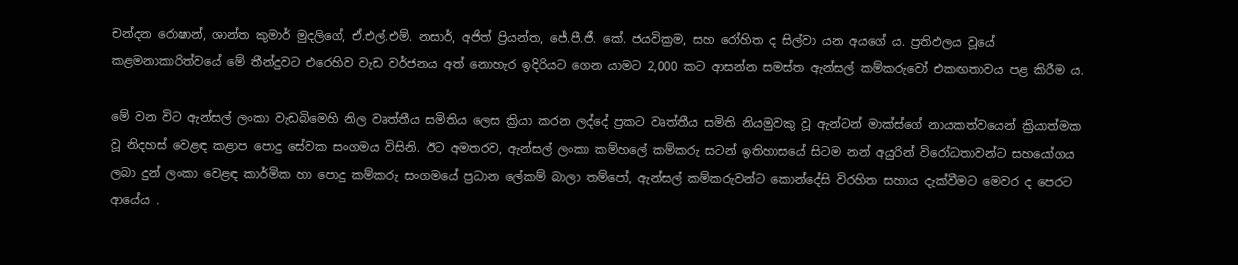චන්දන රොෂාන්, ශාන්ත කුමාර් මුදලිගේ, ඒ.එල්.එම්. නසාර්, අජිත් ප්‍රියන්ත, ජේ.පී.ජී. කේ. ජයවික්‍රම, සහ රෝහිත ද සිල්වා යන අයගේ ය. ප්‍රතිඵලය වූයේ කළමනාකාරිත්වයේ මේ තීන්දුවට එරෙහිව වැඩ වර්ජනය අත් නොහැර ඉදිරියට ගෙන යාමට 2,000 කට ආසන්න සමස්ත ඇන්සල් කම්කරුවෝ එකඟතාවය පළ කිරීම ය.

මේ වන විට ඇන්සල් ලංකා වැඩබිමෙහි නිල වෘත්තීය සමිතිය ලෙස ක්‍රියා කරන ලද්දේ ප්‍රකට වෘත්තීය සමිති නියමුවකු වූ ඇන්ටන් මාක්ස්ගේ නායකත්වයෙන් ක්‍රියාත්මක වූ නිදහස් වෙළඳ කළාප පොදු සේවක සංගමය විසිනි. ඊට අමතරව, ඇන්සල් ලංකා කම්හලේ කම්කරු සටන් ඉතිහාසයේ සිටම නන් අයුරින් විරෝධතාවන්ට සහයෝගය ලබා දුන් ලංකා වෙළඳ කාර්මික හා පොදු කම්කරු සංගමයේ ප්‍රධාන ලේකම් බාලා තම්පෝ, ඇන්සල් කම්කරුවන්ට කොන්දේසි විරහිත සහාය දැක්වීමට මෙවර ද පෙරට ආයේය .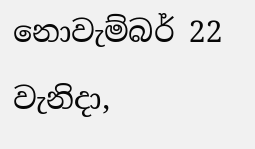නොවැම්බර් 22 වැනිදා,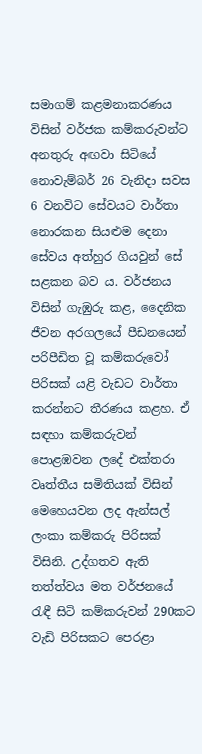සමාගම් කළමනාකරණය විසින් වර්ජක කම්කරුවන්ට අනතුරු අඟවා සිටියේ නොවැම්බර් 26 වැනිදා සවස 6 වනවිට සේවයට වාර්තා නොරකන සියළුම දෙනා සේවය අත්හුර ගියවුන් සේ සළකන බව ය. වර්ජනය විසින් ගැඹුරු කළ, දෛනික ජීවන අරගලයේ පීඩනයෙන් පරිපීඩිත වූ කම්කරුවෝ පිරිසක් යළි වැඩට වාර්තා කරන්නට තීරණය කළහ. ඒ සඳහා කම්කරුවන් පොළඹවන ලදේ එක්තරා වෘත්තීය සමිතියක් විසින් මෙහෙයවන ලද ඇන්සල් ලංකා කම්කරු පිරිසක් විසිනි. උද්ගතව ඇති තත්ත්වය මත වර්ජනයේ රැඳී සිටි කම්කරුවන් 290කට වැඩි පිරිසකට පෙරළා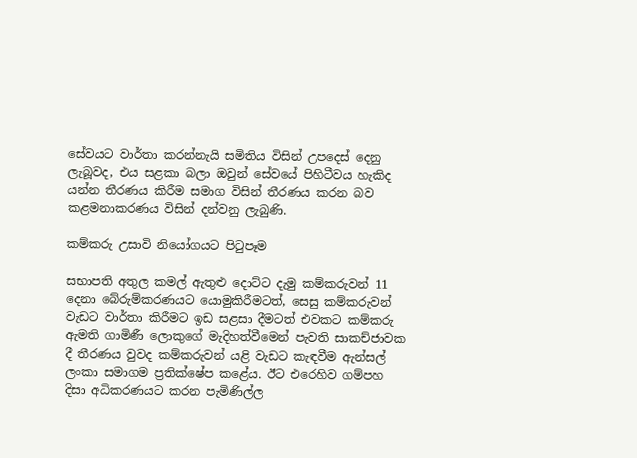සේවයට වාර්තා කරන්නැයි සමිතිය විසින් උපදෙස් දෙනු ලැබූවද, එය සළකා බලා ඔවුන් සේවයේ පිහිටීවය හැකිද යන්න තීරණය කිරීම සමාග විසින් තීරණය කරන බව කළමනාකරණය විසින් දන්වනු ලැබුණි.

කම්කරු උසාවි නියෝගයට පිටුපෑම

සභාපති අතුල කමල් ඇතුළු දොට්ට දැමු කම්කරුවන් 11 දෙනා බේරුම්කරණයට යොමුකිරීමටත්, සෙසු කම්කරුවන් වැඩට වාර්තා කිරීමට ඉඩ සළසා දීමටත් එවකට කම්කරු ඇමති ගාමිණී ලොකුගේ මැදිහත්වීමෙන් පැවති සාකච්ජාවක දී තීරණය වුවද කම්කරුවන් යළි වැඩට කැඳවීම ඇන්සල් ලංකා සමාගම ප්‍රතික්ෂේප කළේය. ඊට එරෙහිව ගම්පහ දිසා අධිකරණයට කරන පැමිණිල්ල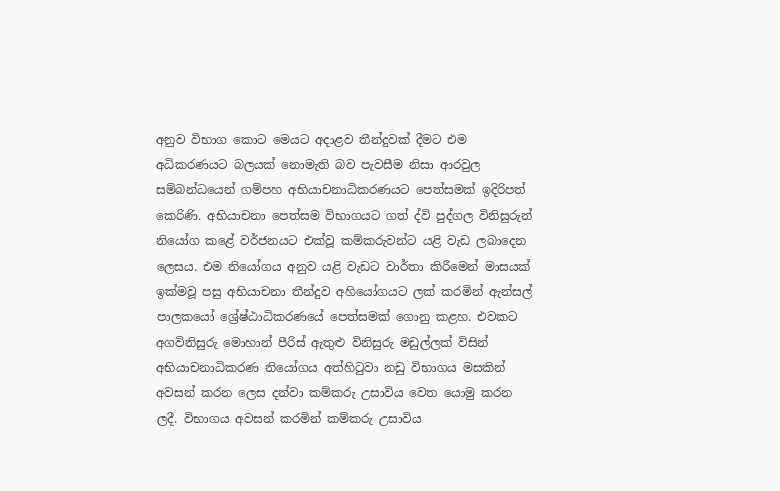අනුව විභාග කොට මෙයට අදාළව තීන්දුවක් දීමට එම අධිකරණයට බලයක් නොමැති බව පැවසීම නිසා ආරවුල සම්බන්ධයෙන් ගම්පහ අභියාචනාධිකරණයට පෙත්සමක් ඉදිරිපත් කෙරිණි. අභියාචනා පෙත්සම විභාගයට ගත් ද්වි පුද්ගල විනිසුරුන් නියෝග කළේ වර්ජනයට එක්වූ කම්කරුවන්ට යළි වැඩ ලබාදෙන ලෙසය. එම නියෝගය අනුව යළි වැඩට වාර්තා කිරීමෙන් මාසයක් ඉක්මවූ පසු අභියාචනා තීන්දුව අහියෝගයට ලක් කරමින් ඇන්සල් පාලකයෝ ශ්‍රේෂ්ඨාධිකරණයේ පෙත්සමක් ගොනු කළහ. එවකට අගවිනිසුරු මොහාන් පීරිස් ඇතුළු විනිසුරු මඩුල්ලක් විසින් අභියාචනාධිකරණ නියෝගය අත්හිටුවා නඩු විභාගය මසකින් අවසන් කරන ලෙස දන්වා කම්කරු උසාවිය වෙත යොමු කරන ලදී. විභාගය අවසන් කරමින් කම්කරු උසාවිය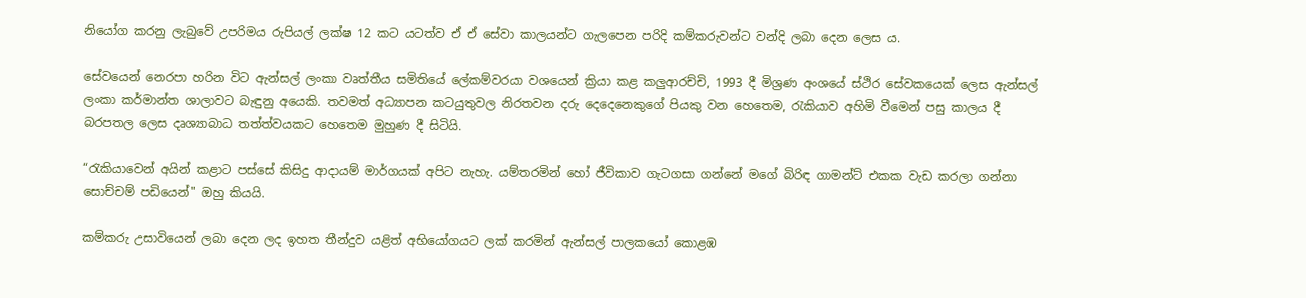නියෝග කරනු ලැබුවේ උපරිමය රුපියල් ලක්ෂ 12 කට යටත්ව ඒ ඒ සේවා කාලයන්ට ගැලපෙන පරිදි කම්කරුවන්ට වන්දි ලබා දෙන ලෙස ය.

සේවයෙන් නෙරපා හරින විට ඇන්සල් ලංකා වෘත්තීය සමිතියේ ලේකම්වරයා වශයෙන් ක්‍රියා කළ කලුආරච්චි, 1993 දී මිශ්‍රණ අංශයේ ස්ථිර සේවකයෙක් ලෙස ඇන්සල් ලංකා කර්මාන්ත ශාලාවට බැඳුනු අයෙකි. තවමත් අධ්‍යාපන කටයුතුවල නිරතවන දරු දෙදෙනෙකුගේ පියකු වන හෙතෙම, රැකියාව අහිමි වීමෙන් පසු කාලය දී බරපතල ලෙස දෘශ්‍යාබාධ තත්ත්වයකට හෙතෙම මුහුණ දී සිටියි.

“රැකියාවෙන් අයින් කළාට පස්සේ කිසිදු ආදායම් මාර්ගයක් අපිට නැහැ. යම්තරමින් හෝ ජීවිකාව ගැටගසා ගන්නේ මගේ බිරිඳ ගාමන්ට් එකක වැඩ කරලා ගන්නා සොච්චම් පඩියෙන්" ඔහු කියයි.

කම්කරු උසාවියෙන් ලබා දෙන ලද ඉහත තීන්දුව යළිත් අභියෝගයට ලක් කරමින් ඇන්සල් පාලකයෝ කොළඹ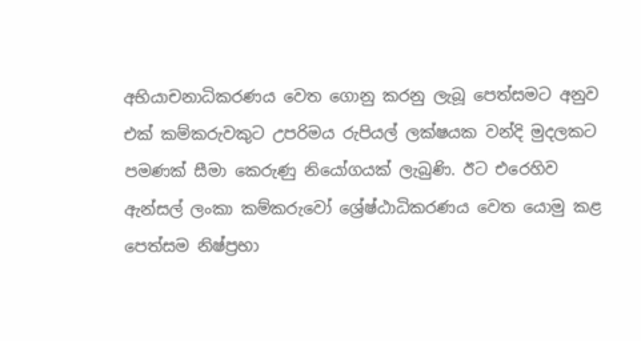අභියාචනාධිකරණය වෙත ගොනු කරනු ලැබූ පෙත්සමට අනුව එක් කම්කරුවකුට උපරිමය රුපියල් ලක්ෂයක වන්දි මුදලකට පමණක් සීමා කෙරුණු නියෝගයක් ලැබුණි. ඊට එරෙහිව ඇන්සල් ලංකා කම්කරුවෝ ශ්‍රේෂ්ඨාධිකරණය වෙත යොමු කළ පෙත්සම නිෂ්ප්‍රභා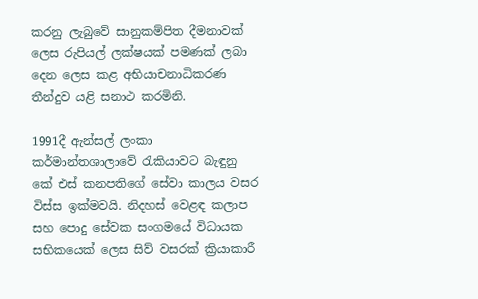කරනු ලැබුවේ සානුකම්පිත දීමනාවක් ලෙස රුපියල් ලක්ෂයක් පමණක් ලබා දෙන ලෙස කළ අභියාචනාධිකරණ තීන්දුව යළි සනාථ කරමිනි.

1991දී ඇන්සල් ලංකා කර්මාන්තශාලාවේ රැකියාවට බැඳුනු කේ එස් කනපතිගේ සේවා කාලය වසර විස්ස ඉක්මවයි. නිදහස් වෙළඳ කලාප සහ පොදු සේවක සංගමයේ විධායක සභිකයෙක් ලෙස සිව් වසරක් ක්‍රියාකාරී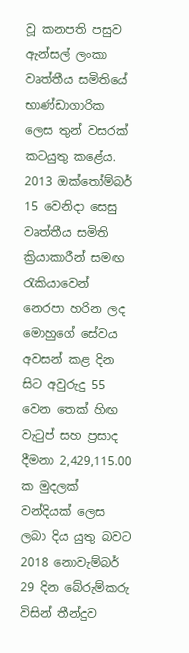වූ කනපති පසුව ඇන්සල් ලංකා වෘත්තීය සමිතියේ භාණ්ඩාගාරික ලෙස තුන් වසරක් කටයුතු කළේය. 2013 ඔක්තෝම්බර් 15 වෙනිදා සෙසු වෘත්තීය සමිති ක්‍රියාකාරීන් සමඟ රැකියාවෙන් නෙරපා හරින ලද මොහුගේ සේවය අවසන් කළ දින සිට අවුරුදු 55 වෙන තෙක් හිඟ වැටුප් සහ ප්‍රසාද දීමනා 2,429,115.00 ක මුදලක් වන්දියක් ලෙස ලබා දිය යුතු බවට 2018 නොවැම්බර් 29 දින බේරුම්කරු විසින් තීන්දුව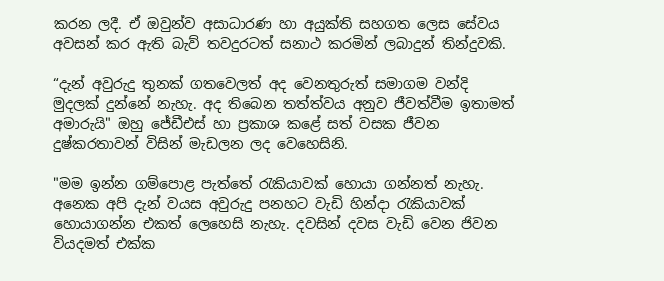කරන ලදී. ඒ ඔවුන්ව අසාධාරණ හා අයුක්ති සහගත ලෙස සේවය අවසන් කර ඇති බැව් තවදුරටත් සනාථ කරමින් ලබාදුන් තින්දුවකි.

“දැන් අවුරුදු තුනක් ගතවෙලත් අද වෙනතුරුත් සමාගම වන්දි මුදලක් දුන්නේ නැහැ. අද තිබෙන තත්ත්වය අනුව ජීවත්වීම ඉතාමත් අමාරුයි" ඔහු ජේඩීඑස් හා ප්‍රකාශ කළේ සත් වසක ජීවන දුෂ්කරතාවන් විසින් මැඩලන ලද වෙහෙසිනි.

"මම ඉන්න ගම්පොළ පැත්තේ රැකියාවක් හොයා ගන්නත් නැහැ. අනෙක අපි දැන් වයස අවුරුදු පනහට වැඩි හින්දා රැකියාවක් හොයාගන්න එකත් ලෙහෙසි නැහැ. දවසින් දවස වැඩි වෙන ජිවන වියදමත් එක්ක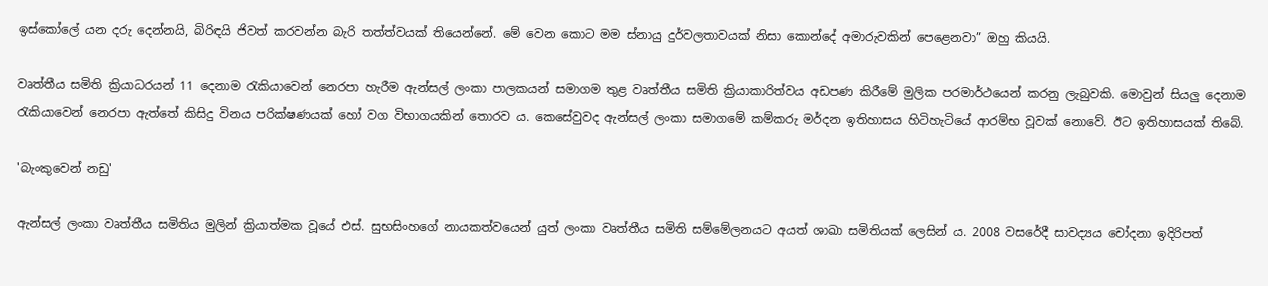ඉස්කෝලේ යන දරු දෙන්නයි, බිරිඳයි ජිවත් කරවන්න බැරි තත්ත්වයක් තියෙන්නේ. මේ වෙන කොට මම ස්නායු දුර්වලතාවයක් නිසා කොන්දේ අමාරුවකින් පෙළෙනවා” ඔහු කියයි.

වෘත්තීය සමිති ක්‍රියාධරයන් 11 දෙනාම රැකියාවෙන් නෙරපා හැරීම ඇන්සල් ලංකා පාලකයන් සමාගම තුළ වෘත්තීය සමිති ක්‍රියාකාරිත්වය අඩපණ කිරීමේ මුලික පරමාර්ථයෙන් කරනු ලැබුවකි. මොවුන් සියලු දෙනාම රැකියාවෙන් නෙරපා ඇත්තේ කිසිදු විනය පරික්ෂණයක් හෝ වග විභාගයකින් තොරව ය. කෙසේවුවද ඇන්සල් ලංකා සමාගමේ කම්කරු මර්දන ඉතිහාසය හිටිහැටියේ ආරම්භ වූවක් නොවේ. ඊට ඉතිහාසයක් තිබේ.

'බැංකුවෙන් නඩු'

ඇන්සල් ලංකා වෘත්තීය සමිතිය මුලින් ක්‍රියාත්මක වූයේ එස්. සුභසිංහගේ නායකත්වයෙන් යුත් ලංකා වෘත්තීය සමිති සම්මේලනයට අයත් ශාඛා සමිතියක් ලෙසින් ය. 2008 වසරේදී සාවද්‍යය චෝදනා ඉදිරිපත්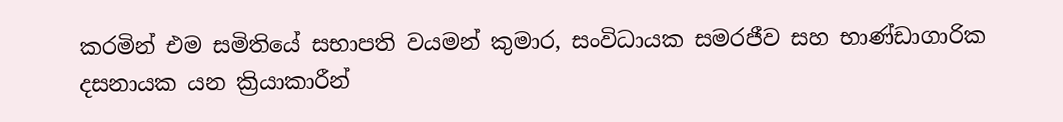කරමින් එම සමිතියේ සභාපති වයමන් කුමාර, සංවිධායක සමරජීව සහ භාණ්ඩාගාරික දසනායක යන ක්‍රියාකාරීන්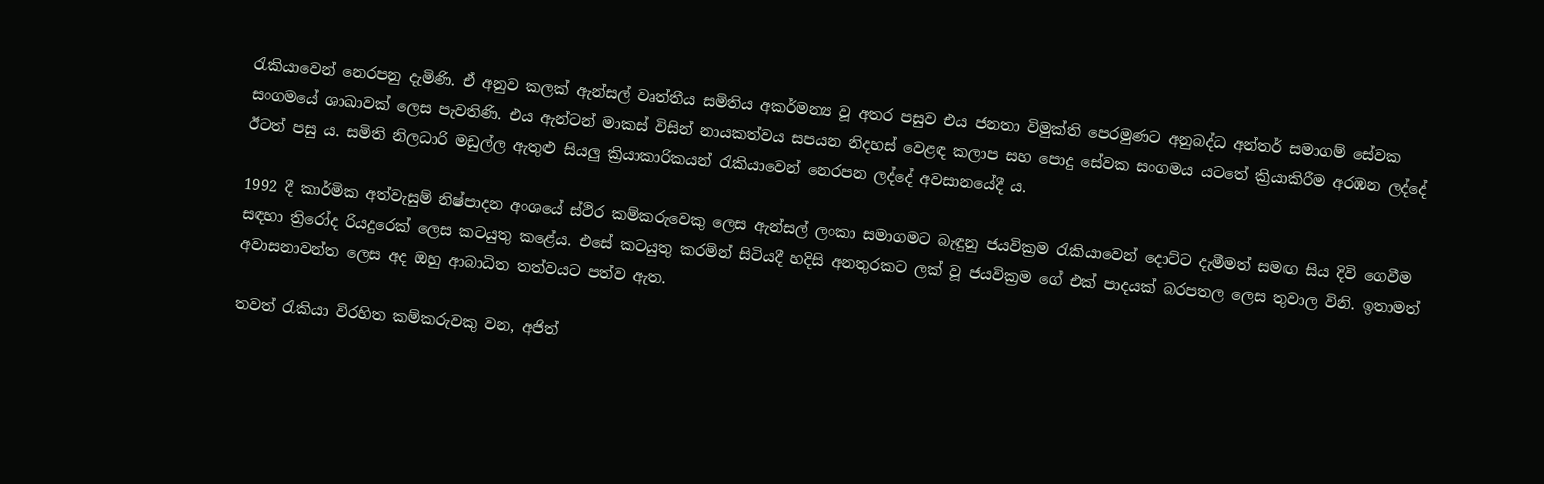රැකියාවෙන් නෙරපනු දැමිණි. ඒ අනුව කලක් ඇන්සල් වෘත්තීය සමිතිය අකර්මන්‍ය වූ අතර පසුව එය ජනතා විමුක්ති පෙරමුණට අනුබද්ධ අන්තර් සමාගම් සේවක සංගමයේ ශාඛාවක් ලෙස පැවතිණි. එය ඇන්ටන් මාකස් විසින් නායකත්වය සපයන නිදහස් වෙළඳ කලාප සහ පොදු සේවක සංගමය යටතේ ක්‍රියාකිරීම අරඹන ලද්දේ ඊටත් පසු ය. සමිති නිලධාරි මඩුල්ල ඇතුළු සියලු ක්‍රියාකාරිකයන් රැකියාවෙන් නෙරපන ලද්දේ අවසානයේදී ය.

1992 දී කාර්මික අත්වැසුම් නිෂ්පාදන අංශයේ ස්ථිර කම්කරුවෙකු ලෙස ඇන්සල් ලංකා සමාගමට බැඳුනු ජයවික්‍රම රැකියාවෙන් දොට්ට දැමීමත් සමඟ සිය දිවි ගෙවීම සඳහා ත්‍රිරෝද රියදුරෙක් ලෙස කටයුතු කළේය. එසේ කටයුතු කරමින් සිටියදී හදිසි අනතුරකට ලක් වූ ජයවික්‍රම ගේ එක් පාදයක් බරපතල ලෙස තුවාල විනි. ඉතාමත් අවාසනාවන්ත ලෙස අද ඔහු ආබාධිත තත්වයට පත්ව ඇත.

තවත් රැකියා විරහිත කම්කරුවකු වන, අජිත්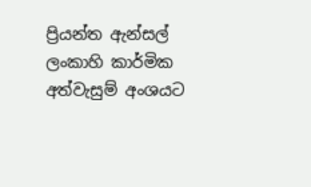ප්‍රියන්ත ඇන්සල් ලංකාහි කාර්මික අත්වැසුම් අංශයට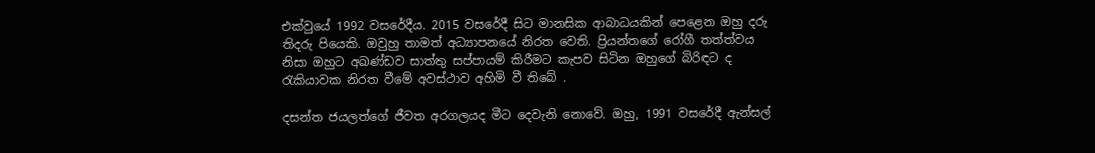එක්වුයේ 1992 වසරේදීය. 2015 වසරේදී සිට මානසික ආබාධයකින් පෙළෙන ඔහු දරු තිදරු පියෙකි. ඔවුහු තාමත් අධ්‍යාපනයේ නිරත වෙති. ප්‍රියන්තගේ රෝගී තත්ත්වය නිසා ඔහුට අඛණ්ඩව සාත්තු සප්පායම් කිරීමට කැපව සිටින ඔහුගේ බිරිඳට ද රැකියාවක නිරත වීමේ අවස්ථාව අහිමි වී තිබේ .

දසන්ත ජයලත්ගේ ජීවත අරගලයද මීට දෙවැනි නොවේ. ඔහු, 1991 වසරේදී ඇන්සල්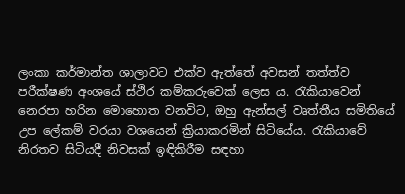ලංකා කර්මාන්ත ශාලාවට එක්ව ඇත්තේ අවසන් තත්ත්ව පරීක්ෂණ අංශයේ ස්ථිර කම්කරුවෙක් ලෙස ය. රැකියාවෙන් නෙරපා හරින මොහොත වනවිට, ඔහු ඇන්සල් වෘත්තීය සමිතියේ උප ලේකම් වරයා වශයෙන් ක්‍රියාකරමින් සිටියේය. රැකියාවේ නිරතව සිටියදී නිවසක් ඉඳිකිරීම සඳහා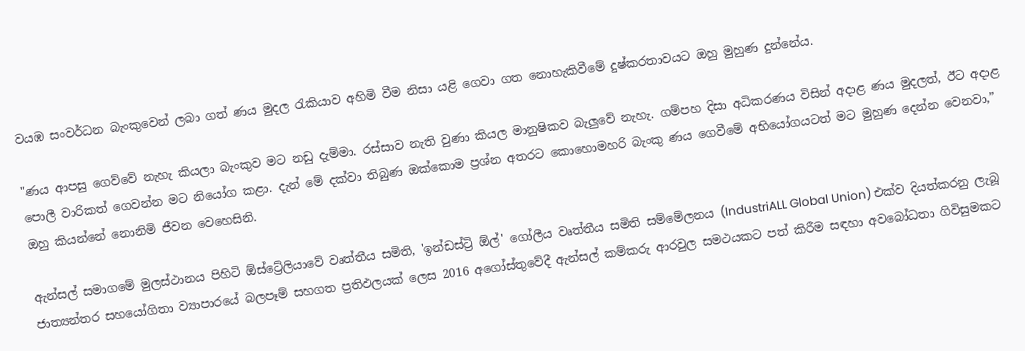වයඹ සංවර්ධන බැංකුවෙන් ලබා ගත් ණය මුදල රැකියාව අහිමි වීම නිසා යළි ගෙවා ගත නොහැකිවීමේ දුෂ්කරතාවයට ඔහු මුහුණ දුන්නේය.

"ණය ආපසු ගෙව්වේ නැහැ කියලා බැංකුව මට නඩු දැම්මා. රස්සාව නැති වුණා කියල මානුෂිකව බැලුවේ නැහැ. ගම්පහ දිසා අධිකරණය විසින් අදාළ ණය මුදලත්, ඊට අදාළ පොලී වාරිකත් ගෙවන්න මට නියෝග කළා. දැන් මේ දක්වා තිබුණ ඔක්කොම ප්‍රශ්න අතරට කොහොමහරි බැංකු ණය ගෙවීමේ අභියෝගයටත් මට මුහුණ දෙන්න වෙනවා,” ඔහු කියන්නේ නොනිමි ජීවන වෙහෙසිනි.

ඇන්සල් සමාගමේ මුලස්ථානය පිහිටි ඕස්ට්‍රේලියාවේ වෘත්තීය සමිති, 'ඉන්ඩස්ට්‍රි ඕල්' ගෝලීය වෘත්තීය සමිති සම්මේලනය (IndustriALL Global Union) එක්ව දියත්කරනු ලැබූ ජාත්‍යන්තර සහයෝගිතා ව්‍යාපාරයේ බලපෑම් සහගත ප්‍රතිඵලයක් ලෙස 2016 අගෝස්තුවේදී ඇන්සල් කම්කරු ආරවුල සමථයකට පත් කිරීම සඳහා අවබෝධතා ගිවිසුමකට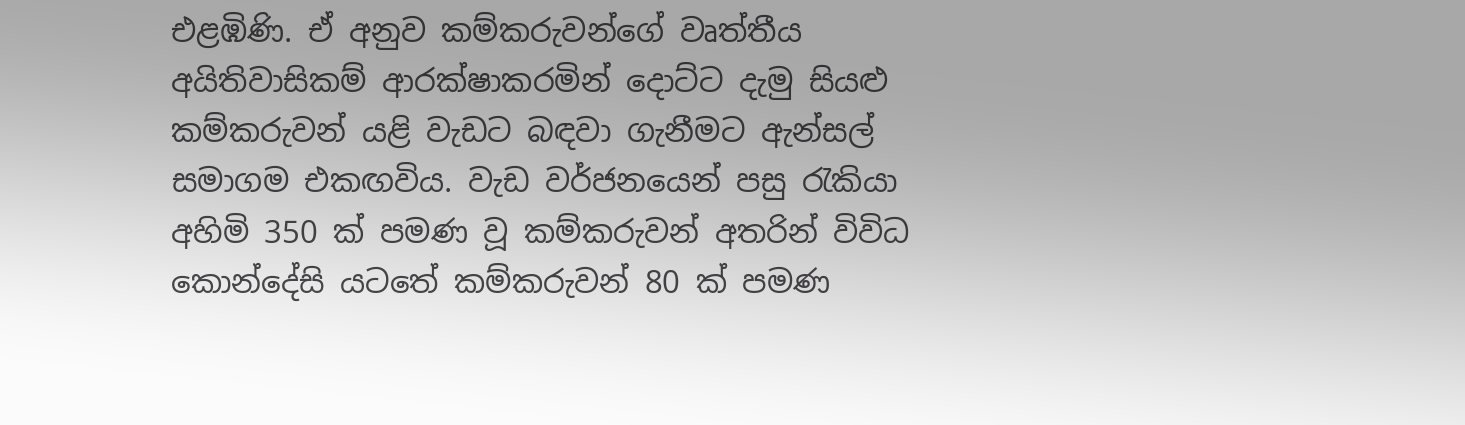එළඹිණි. ඒ අනුව කම්කරුවන්ගේ වෘත්තීය අයිතිවාසිකම් ආරක්ෂාකරමින් දොට්ට දැමු සියළු කම්කරුවන් යළි වැඩට බඳවා ගැනීමට ඇන්සල් සමාගම එකඟවිය. වැඩ වර්ජනයෙන් පසු රැකියා අහිමි 350 ක් පමණ වූ කම්කරුවන් අතරින් විවිධ කොන්දේසි යටතේ කම්කරුවන් 80 ක් පමණ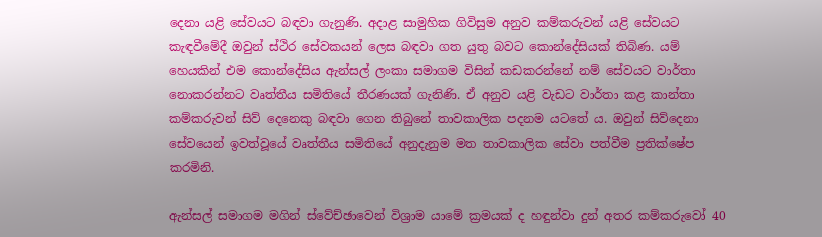දෙනා යළි සේවයට බඳවා ගැනුණි. අදාළ සාමුහික ගිවිසුම අනුව කම්කරුවන් යළි සේවයට කැඳවීමේදී ඔවුන් ස්ථිර සේවකයන් ලෙස බඳවා ගත යුතු බවට කොන්දේසියක් තිබිණ. යම් හෙයකින් එම කොන්දේසිය ඇන්සල් ලංකා සමාගම විසින් කඩකරන්නේ නම් සේවයට වාර්තා නොකරන්නට වෘත්තීය සමිතියේ තීරණයක් ගැනිණි. ඒ අනුව යළි වැඩට වාර්තා කළ කාන්තා කම්කරුවන් සිව් දෙනෙකු බඳවා ගෙන තිබුනේ තාවකාලික පදනම යටතේ ය. ඔවුන් සිව්දෙනා සේවයෙන් ඉවත්වූයේ වෘත්තීය සමිතියේ අනුදැනුම මත තාවකාලික සේවා පත්වීම ප්‍රතික්ෂේප කරමිනි.

ඇන්සල් සමාගම මගින් ස්වේච්ඡාවෙන් විශ්‍රාම යාමේ ක්‍රමයක් ද හඳුන්වා දුන් අතර කම්කරුවෝ 40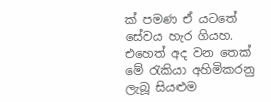ක් පමණ ඒ යටතේ සේවය හැර ගියහ. එහෙත් අද වන තෙක් මේ රැකියා අහිමිකරනු ලැබූ සියළුම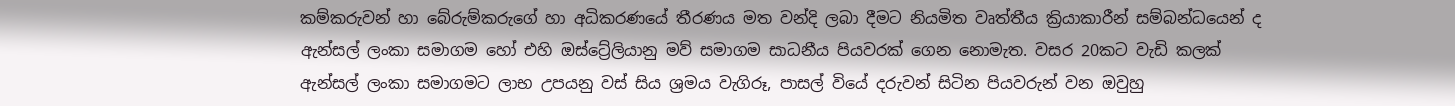කම්කරුවන් හා බේරුම්කරුගේ හා අධිකරණයේ තීරණය මත වන්දි ලබා දීමට නියමිත වෘත්තීය ක්‍රියාකාරීන් සම්බන්ධයෙන් ද ඇන්සල් ලංකා සමාගම හෝ එහි ඔස්ට්‍රේලියානු මව් සමාගම සාධනීය පියවරක් ගෙන නොමැත. වසර 20කට වැඩි කලක් ඇන්සල් ලංකා සමාගමට ලාභ උපයනු වස් සිය ශ්‍රමය වැගිරූ, පාසල් වියේ දරුවන් සිටින පියවරුන් වන ඔවුහු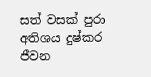සත් වසක් පුරා අතිශය දුෂ්කර ජීවන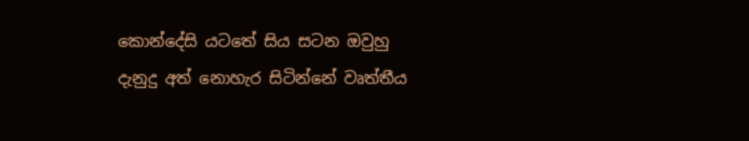කොන්දේසි යටතේ සිය සටන ඔවුහු දැනුදු අත් නොහැර සිටින්නේ වෘත්තීය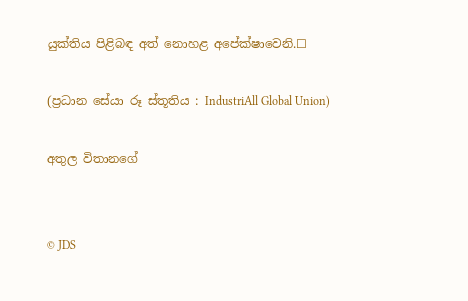යුක්තිය පිළිබඳ අත් නොහළ අපේක්ෂාවෙනි.☐

(ප්‍රධාන සේයා රූ ස්තූතිය : IndustriAll Global Union)

අතුල විතානගේ


© JDS